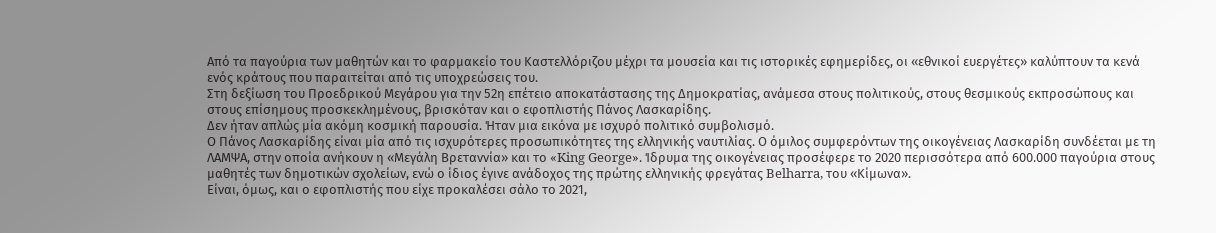Από τα παγούρια των μαθητών και το φαρμακείο του Καστελλόριζου μέχρι τα μουσεία και τις ιστορικές εφημερίδες, οι «εθνικοί ευεργέτες» καλύπτουν τα κενά ενός κράτους που παραιτείται από τις υποχρεώσεις του.
Στη δεξίωση του Προεδρικού Μεγάρου για την 52η επέτειο αποκατάστασης της Δημοκρατίας, ανάμεσα στους πολιτικούς, στους θεσμικούς εκπροσώπους και στους επίσημους προσκεκλημένους, βρισκόταν και ο εφοπλιστής Πάνος Λασκαρίδης.
Δεν ήταν απλώς μία ακόμη κοσμική παρουσία. Ήταν μια εικόνα με ισχυρό πολιτικό συμβολισμό.
Ο Πάνος Λασκαρίδης είναι μία από τις ισχυρότερες προσωπικότητες της ελληνικής ναυτιλίας. Ο όμιλος συμφερόντων της οικογένειας Λασκαρίδη συνδέεται με τη ΛΑΜΨΑ, στην οποία ανήκουν η «Μεγάλη Βρεταννία» και το «King George». Ίδρυμα της οικογένειας προσέφερε το 2020 περισσότερα από 600.000 παγούρια στους μαθητές των δημοτικών σχολείων, ενώ ο ίδιος έγινε ανάδοχος της πρώτης ελληνικής φρεγάτας Belharra, του «Κίμωνα».
Είναι, όμως, και ο εφοπλιστής που είχε προκαλέσει σάλο το 2021,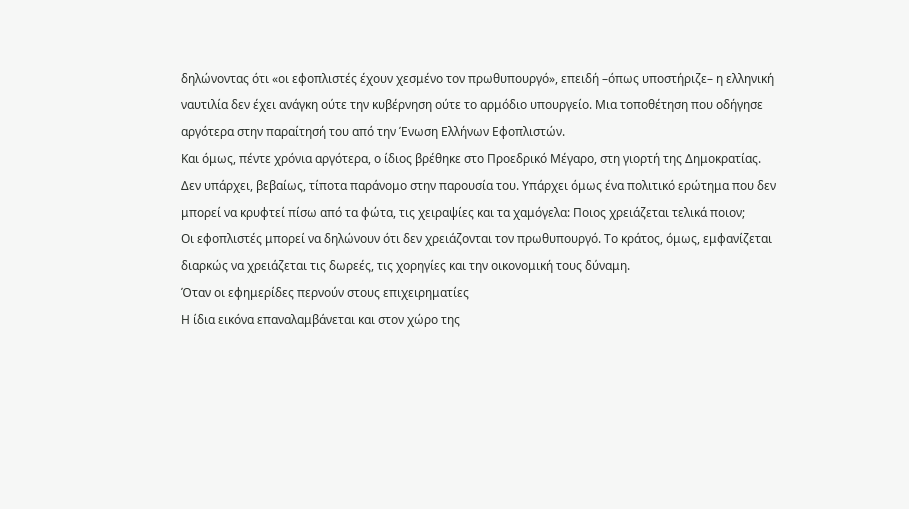δηλώνοντας ότι «οι εφοπλιστές έχουν χεσμένο τον πρωθυπουργό», επειδή –όπως υποστήριζε– η ελληνική ναυτιλία δεν έχει ανάγκη ούτε την κυβέρνηση ούτε το αρμόδιο υπουργείο. Μια τοποθέτηση που οδήγησε αργότερα στην παραίτησή του από την Ένωση Ελλήνων Εφοπλιστών.
Και όμως, πέντε χρόνια αργότερα, ο ίδιος βρέθηκε στο Προεδρικό Μέγαρο, στη γιορτή της Δημοκρατίας.
Δεν υπάρχει, βεβαίως, τίποτα παράνομο στην παρουσία του. Υπάρχει όμως ένα πολιτικό ερώτημα που δεν μπορεί να κρυφτεί πίσω από τα φώτα, τις χειραψίες και τα χαμόγελα: Ποιος χρειάζεται τελικά ποιον;
Οι εφοπλιστές μπορεί να δηλώνουν ότι δεν χρειάζονται τον πρωθυπουργό. Το κράτος, όμως, εμφανίζεται διαρκώς να χρειάζεται τις δωρεές, τις χορηγίες και την οικονομική τους δύναμη.
Όταν οι εφημερίδες περνούν στους επιχειρηματίες
Η ίδια εικόνα επαναλαμβάνεται και στον χώρο της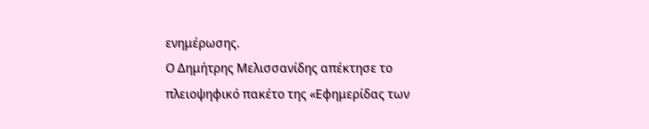ενημέρωσης.
Ο Δημήτρης Μελισσανίδης απέκτησε το πλειοψηφικό πακέτο της «Εφημερίδας των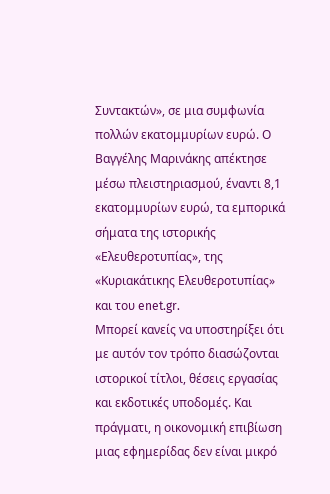Συντακτών», σε μια συμφωνία πολλών εκατομμυρίων ευρώ. Ο Βαγγέλης Μαρινάκης απέκτησε μέσω πλειστηριασμού, έναντι 8,1 εκατομμυρίων ευρώ, τα εμπορικά σήματα της ιστορικής «Ελευθεροτυπίας», της «Κυριακάτικης Ελευθεροτυπίας» και του enet.gr.
Μπορεί κανείς να υποστηρίξει ότι με αυτόν τον τρόπο διασώζονται ιστορικοί τίτλοι, θέσεις εργασίας και εκδοτικές υποδομές. Και πράγματι, η οικονομική επιβίωση μιας εφημερίδας δεν είναι μικρό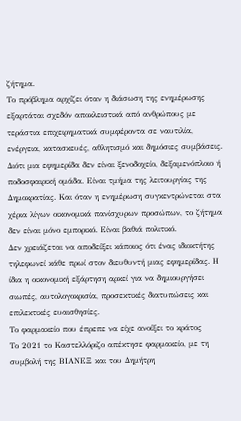ζήτημα.
Το πρόβλημα αρχίζει όταν η διάσωση της ενημέρωσης εξαρτάται σχεδόν αποκλειστικά από ανθρώπους με τεράστια επιχειρηματικά συμφέροντα σε ναυτιλία, ενέργεια, κατασκευές, αθλητισμό και δημόσιες συμβάσεις.
Διότι μια εφημερίδα δεν είναι ξενοδοχείο, δεξαμενόπλοιο ή ποδοσφαιρική ομάδα. Είναι τμήμα της λειτουργίας της Δημοκρατίας. Και όταν η ενημέρωση συγκεντρώνεται στα χέρια λίγων οικονομικά πανίσχυρων προσώπων, το ζήτημα δεν είναι μόνο εμπορικό. Είναι βαθιά πολιτικό.
Δεν χρειάζεται να αποδείξει κάποιος ότι ένας ιδιοκτήτης τηλεφωνεί κάθε πρωί στον διευθυντή μιας εφημερίδας. Η ίδια η οικονομική εξάρτηση αρκεί για να δημιουργήσει σιωπές, αυτολογοκρισία, προσεκτικές διατυπώσεις και επιλεκτικές ευαισθησίες.
Το φαρμακείο που έπρεπε να είχε ανοίξει το κράτος
Το 2021 το Καστελλόριζο απέκτησε φαρμακείο, με τη συμβολή της ΒΙΑΝΕΞ και του Δημήτρη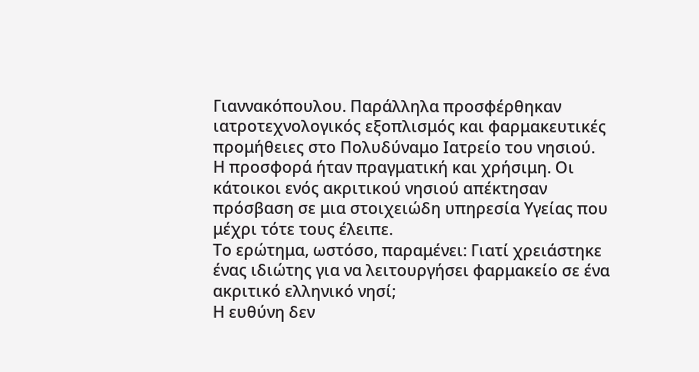Γιαννακόπουλου. Παράλληλα προσφέρθηκαν ιατροτεχνολογικός εξοπλισμός και φαρμακευτικές προμήθειες στο Πολυδύναμο Ιατρείο του νησιού.
Η προσφορά ήταν πραγματική και χρήσιμη. Οι κάτοικοι ενός ακριτικού νησιού απέκτησαν πρόσβαση σε μια στοιχειώδη υπηρεσία Υγείας που μέχρι τότε τους έλειπε.
Το ερώτημα, ωστόσο, παραμένει: Γιατί χρειάστηκε ένας ιδιώτης για να λειτουργήσει φαρμακείο σε ένα ακριτικό ελληνικό νησί;
Η ευθύνη δεν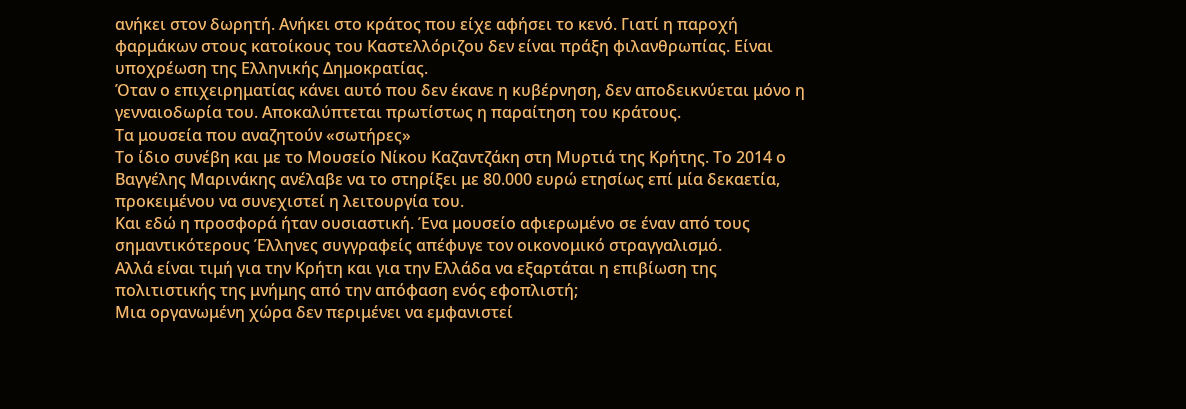ανήκει στον δωρητή. Ανήκει στο κράτος που είχε αφήσει το κενό. Γιατί η παροχή φαρμάκων στους κατοίκους του Καστελλόριζου δεν είναι πράξη φιλανθρωπίας. Είναι υποχρέωση της Ελληνικής Δημοκρατίας.
Όταν ο επιχειρηματίας κάνει αυτό που δεν έκανε η κυβέρνηση, δεν αποδεικνύεται μόνο η γενναιοδωρία του. Αποκαλύπτεται πρωτίστως η παραίτηση του κράτους.
Τα μουσεία που αναζητούν «σωτήρες»
Το ίδιο συνέβη και με το Μουσείο Νίκου Καζαντζάκη στη Μυρτιά της Κρήτης. Το 2014 ο Βαγγέλης Μαρινάκης ανέλαβε να το στηρίξει με 80.000 ευρώ ετησίως επί μία δεκαετία, προκειμένου να συνεχιστεί η λειτουργία του.
Και εδώ η προσφορά ήταν ουσιαστική. Ένα μουσείο αφιερωμένο σε έναν από τους σημαντικότερους Έλληνες συγγραφείς απέφυγε τον οικονομικό στραγγαλισμό.
Αλλά είναι τιμή για την Κρήτη και για την Ελλάδα να εξαρτάται η επιβίωση της πολιτιστικής της μνήμης από την απόφαση ενός εφοπλιστή;
Μια οργανωμένη χώρα δεν περιμένει να εμφανιστεί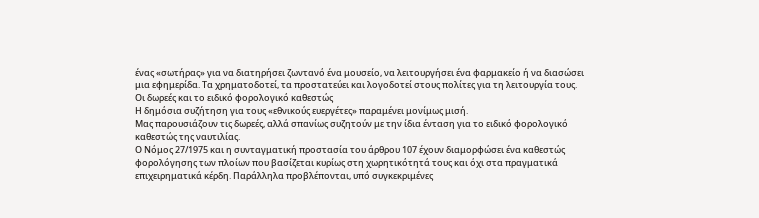ένας «σωτήρας» για να διατηρήσει ζωντανό ένα μουσείο, να λειτουργήσει ένα φαρμακείο ή να διασώσει μια εφημερίδα. Τα χρηματοδοτεί, τα προστατεύει και λογοδοτεί στους πολίτες για τη λειτουργία τους.
Οι δωρεές και το ειδικό φορολογικό καθεστώς
Η δημόσια συζήτηση για τους «εθνικούς ευεργέτες» παραμένει μονίμως μισή.
Μας παρουσιάζουν τις δωρεές, αλλά σπανίως συζητούν με την ίδια ένταση για το ειδικό φορολογικό καθεστώς της ναυτιλίας.
Ο Νόμος 27/1975 και η συνταγματική προστασία του άρθρου 107 έχουν διαμορφώσει ένα καθεστώς φορολόγησης των πλοίων που βασίζεται κυρίως στη χωρητικότητά τους και όχι στα πραγματικά επιχειρηματικά κέρδη. Παράλληλα προβλέπονται, υπό συγκεκριμένες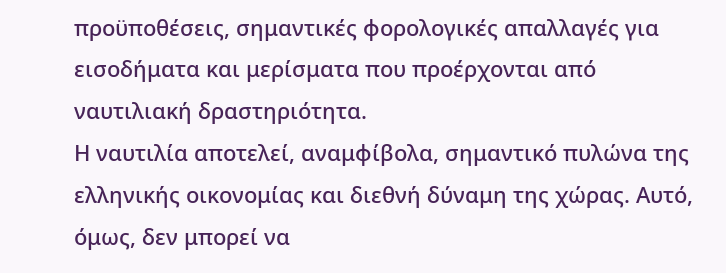προϋποθέσεις, σημαντικές φορολογικές απαλλαγές για εισοδήματα και μερίσματα που προέρχονται από ναυτιλιακή δραστηριότητα.
Η ναυτιλία αποτελεί, αναμφίβολα, σημαντικό πυλώνα της ελληνικής οικονομίας και διεθνή δύναμη της χώρας. Αυτό, όμως, δεν μπορεί να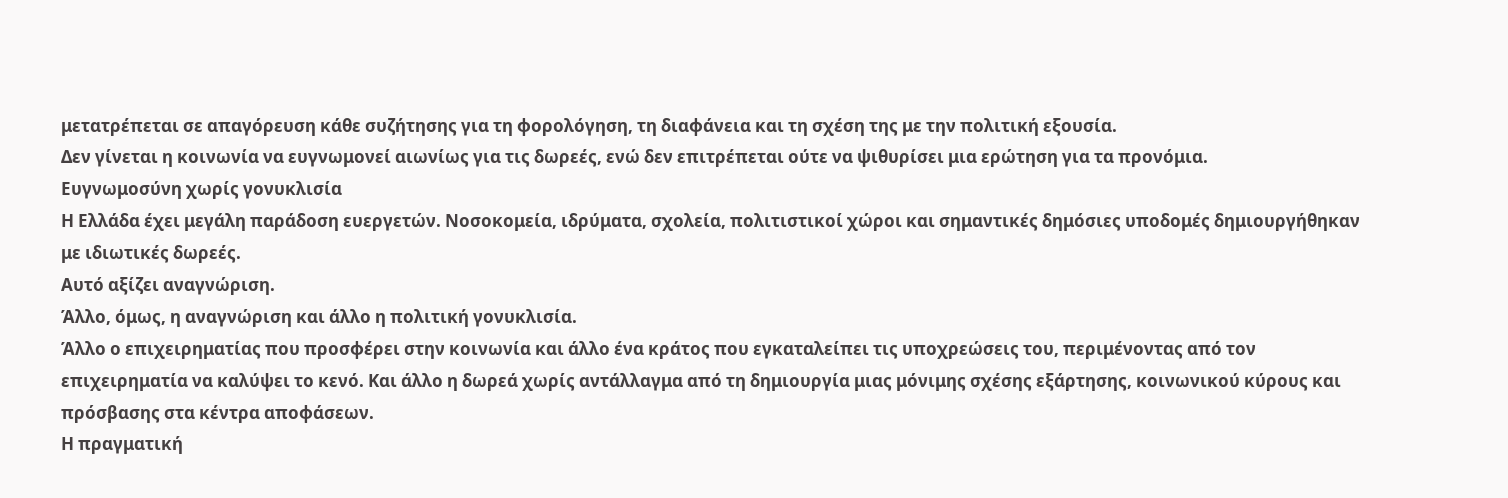μετατρέπεται σε απαγόρευση κάθε συζήτησης για τη φορολόγηση, τη διαφάνεια και τη σχέση της με την πολιτική εξουσία.
Δεν γίνεται η κοινωνία να ευγνωμονεί αιωνίως για τις δωρεές, ενώ δεν επιτρέπεται ούτε να ψιθυρίσει μια ερώτηση για τα προνόμια.
Ευγνωμοσύνη χωρίς γονυκλισία
Η Ελλάδα έχει μεγάλη παράδοση ευεργετών. Νοσοκομεία, ιδρύματα, σχολεία, πολιτιστικοί χώροι και σημαντικές δημόσιες υποδομές δημιουργήθηκαν με ιδιωτικές δωρεές.
Αυτό αξίζει αναγνώριση.
Άλλο, όμως, η αναγνώριση και άλλο η πολιτική γονυκλισία.
Άλλο ο επιχειρηματίας που προσφέρει στην κοινωνία και άλλο ένα κράτος που εγκαταλείπει τις υποχρεώσεις του, περιμένοντας από τον επιχειρηματία να καλύψει το κενό. Και άλλο η δωρεά χωρίς αντάλλαγμα από τη δημιουργία μιας μόνιμης σχέσης εξάρτησης, κοινωνικού κύρους και πρόσβασης στα κέντρα αποφάσεων.
Η πραγματική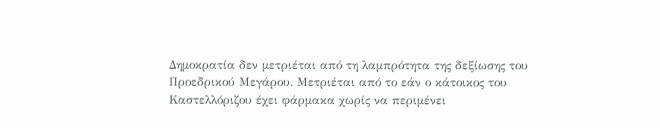Δημοκρατία δεν μετριέται από τη λαμπρότητα της δεξίωσης του Προεδρικού Μεγάρου. Μετριέται από το εάν ο κάτοικος του Καστελλόριζου έχει φάρμακα χωρίς να περιμένει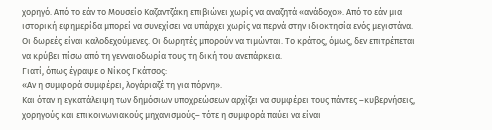χορηγό. Από το εάν το Μουσείο Καζαντζάκη επιβιώνει χωρίς να αναζητά «ανάδοχο». Από το εάν μια ιστορική εφημερίδα μπορεί να συνεχίσει να υπάρχει χωρίς να περνά στην ιδιοκτησία ενός μεγιστάνα.
Οι δωρεές είναι καλοδεχούμενες. Οι δωρητές μπορούν να τιμώνται. Το κράτος, όμως, δεν επιτρέπεται να κρύβει πίσω από τη γενναιοδωρία τους τη δική του ανεπάρκεια.
Γιατί, όπως έγραψε ο Νίκος Γκάτσος:
«Αν η συμφορά συμφέρει, λογάριαζέ τη για πόρνη».
Και όταν η εγκατάλειψη των δημόσιων υποχρεώσεων αρχίζει να συμφέρει τους πάντες –κυβερνήσεις, χορηγούς και επικοινωνιακούς μηχανισμούς– τότε η συμφορά παύει να είναι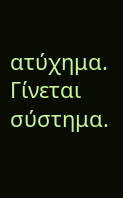ατύχημα.
Γίνεται σύστημα.